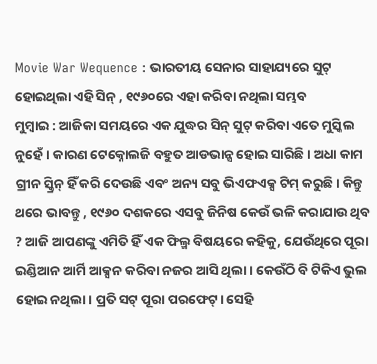Movie War Wequence : ଭାରତୀୟ ସେନାର ସାହାଯ୍ୟରେ ସୁଟ୍ ହୋଇଥିଲା ଏହି ସିନ୍ , ୧୯୬୦ରେ ଏହା କରିବା ନଥିଲା ସମ୍ଭବ
ମୁମ୍ୱାଇ : ଆଜିକା ସମୟରେ ଏକ ଯୁଦ୍ଧର ସିନ୍ ସୁଟ୍ କରିବା ଏତେ ମୁସ୍କିଲ ନୁହେଁ। କାରଣ ଟେକ୍ନୋଲଜି ବହୁତ ଆଡଭାନ୍ସ ହୋଇ ସାରିଛି। ଅଧା କାମ ଗ୍ରୀନ ସ୍କ୍ରିନ୍ ହିଁ କରି ଦେଉଛି ଏବଂ ଅନ୍ୟ ସବୁ ଭିଏଫଏକ୍ସ ଟିମ୍ କରୁଛି। କିନ୍ତୁ ଥରେ ଭାବନ୍ତୁ , ୧୯୬୦ ଦଶକରେ ଏସବୁ ଜିନିଷ କେଉଁ ଭଳି କରାଯାଉ ଥିବ ? ଆଜି ଆପଣଙ୍କୁ ଏମିତି ହିଁ ଏକ ଫିଲ୍ମ ବିଷୟରେ କହିକୁ, ଯେଉଁଥିରେ ପୂରା ଇଣ୍ଡିଆନ ଆର୍ମି ଆକ୍ସନ କରିବା ନଜର ଆସି ଥିଲା। କେଉଁଠି ବି ଟିକିଏ ଭୁଲ ହୋଇ ନଥିଲା। ପ୍ରତି ସଟ୍ ପୂରା ପରଫେଟ୍। ସେହି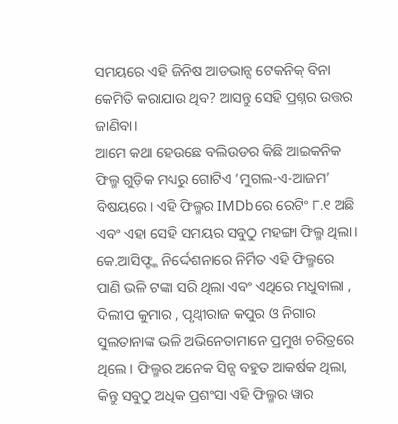ସମୟରେ ଏହି ଜିନିଷ ଆଡଭାନ୍ସ ଟେକନିକ୍ ବିନା କେମିତି କରାଯାଉ ଥିବ? ଆସନ୍ତୁ ସେହି ପ୍ରଶ୍ନର ଉତ୍ତର ଜାଣିବା।
ଆମେ କଥା ହେଉଛେ ବଲିଉଡର କିଛି ଆଇକନିକ ଫିଲ୍ମ ଗୁଡ଼ିକ ମଧ୍ୟରୁ ଗୋଟିଏ ‘ମୁଗଲ-ଏ-ଆଜମ’ ବିଷୟରେ। ଏହି ଫିଲ୍ମର IMDbରେ ରେଟିଂ ୮.୧ ଅଛି ଏବଂ ଏହା ସେହି ସମୟର ସବୁଠୁ ମହଙ୍ଗା ଫିଲ୍ମ ଥିଲା। କେ.ଆସିଫ୍ଙ୍କ ନିର୍ଦ୍ଦେଶନାରେ ନିର୍ମିତ ଏହି ଫିଲ୍ମରେ ପାଣି ଭଳି ଟଙ୍କା ସରି ଥିଲା ଏବଂ ଏଥିରେ ମଧୁବାଲା , ଦିଲୀପ କୁମାର , ପୃଥ୍ୱୀରାଜ କପୁର ଓ ନିଗାର ସୁଲତାନାଙ୍କ ଭଳି ଅଭିନେତାମାନେ ପ୍ରମୁଖ ଚରିତ୍ରରେ ଥିଲେ। ଫିଲ୍ମର ଅନେକ ସିନ୍ସ ବହୁତ ଆକର୍ଷକ ଥିଲା, କିନ୍ତୁ ସବୁଠୁ ଅଧିକ ପ୍ରଶଂସା ଏହି ଫିଲ୍ମର ୱାର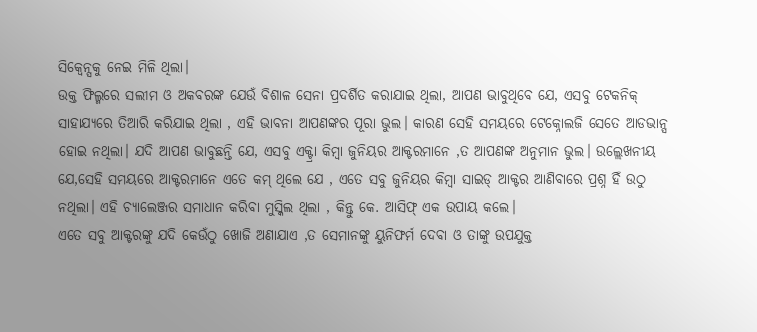ସିକ୍ୱେନ୍ସକୁ ନେଇ ମିଳି ଥିଲା।
ଉକ୍ତ ଫିଲ୍ମରେ ସଲୀମ ଓ ଅକବରଙ୍କ ଯେଉଁ ବିଶାଳ ସେନା ପ୍ରଦର୍ଶିତ କରାଯାଇ ଥିଲା, ଆପଣ ଭାବୁଥିବେ ଯେ, ଏସବୁ ଟେକନିକ୍ ସାହାଯ୍ୟରେ ତିଆରି କରିଯାଇ ଥିଲା , ଏହି ଭାବନା ଆପଣଙ୍କର ପୂରା ଭୁଲ। କାରଣ ସେହି ସମୟରେ ଟେକ୍ନୋଲଜି ସେତେ ଆଡଭାନ୍ସ ହୋଇ ନଥିଲା। ଯଦି ଆପଣ ଭାବୁଛନ୍ତି ଯେ, ଏସବୁ ଏକ୍ଟ୍ରା କିମ୍ୱା ଜୁନିୟର ଆକ୍ଟରମାନେ ,ତ ଆପଣଙ୍କ ଅନୁମାନ ଭୁଲ। ଉଲ୍ଲେଖନୀୟ ଯେ,ସେହି ସମୟରେ ଆକ୍ଟରମାନେ ଏତେ କମ୍ ଥିଲେ ଯେ , ଏତେ ସବୁ ଜୁନିୟର କିମ୍ୱା ସାଇଡ୍ ଆକ୍ଟର ଆଣିବାରେ ପ୍ରଶ୍ନ ହିଁ ଉଠୁ ନଥିଲା। ଏହି ଚ୍ୟାଲେଞ୍ଜର ସମାଧାନ କରିବା ମୁସ୍କିଲ ଥିଲା , କିନ୍ତୁ କେ. ଆସିଫ୍ ଏକ ଉପାୟ କଲେ।
ଏତେ ସବୁ ଆକ୍ଟରଙ୍କୁ ଯଦି କେଉଁଠୁ ଖୋଜି ଅଣାଯାଏ ,ତ ସେମାନଙ୍କୁ ୟୁନିଫର୍ମ ଦେବା ଓ ତାଙ୍କୁ ଉପଯୁକ୍ତ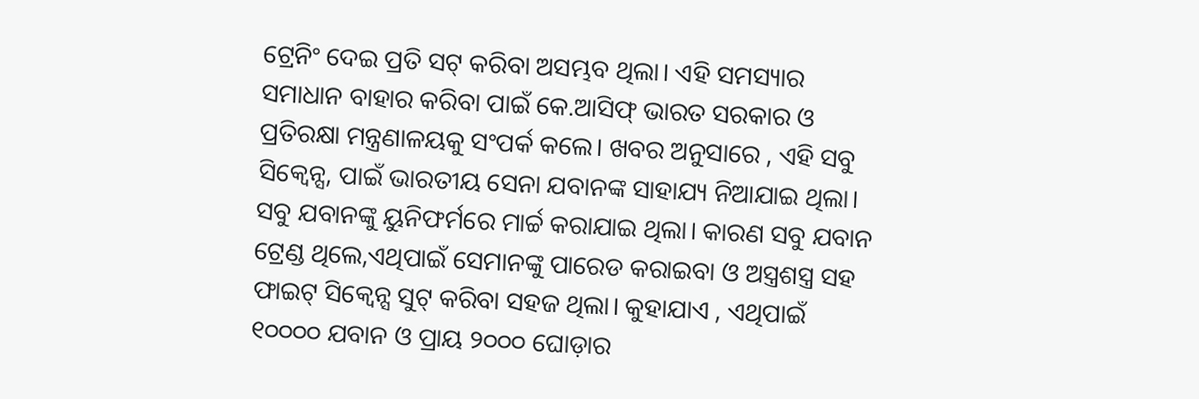ଟ୍ରେନିଂ ଦେଇ ପ୍ରତି ସଟ୍ କରିବା ଅସମ୍ଭବ ଥିଲା। ଏହି ସମସ୍ୟାର ସମାଧାନ ବାହାର କରିବା ପାଇଁ କେ.ଆସିଫ୍ ଭାରତ ସରକାର ଓ ପ୍ରତିରକ୍ଷା ମନ୍ତ୍ରଣାଳୟକୁ ସଂପର୍କ କଲେ। ଖବର ଅନୁସାରେ , ଏହି ସବୁ ସିକ୍ୱେନ୍ସ, ପାଇଁ ଭାରତୀୟ ସେନା ଯବାନଙ୍କ ସାହାଯ୍ୟ ନିଆଯାଇ ଥିଲା। ସବୁ ଯବାନଙ୍କୁ ୟୁନିଫର୍ମରେ ମାର୍ଚ୍ଚ କରାଯାଇ ଥିଲା। କାରଣ ସବୁ ଯବାନ ଟ୍ରେଣ୍ଡ ଥିଲେ,ଏଥିପାଇଁ ସେମାନଙ୍କୁ ପାରେଡ କରାଇବା ଓ ଅସ୍ତ୍ରଶସ୍ତ୍ର ସହ ଫାଇଟ୍ ସିକ୍ୱେନ୍ସ ସୁଟ୍ କରିବା ସହଜ ଥିଲା। କୁହାଯାଏ , ଏଥିପାଇଁ ୧୦୦୦୦ ଯବାନ ଓ ପ୍ରାୟ ୨୦୦୦ ଘୋଡ଼ାର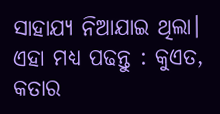ସାହାଯ୍ୟ ନିଆଯାଇ ଥିଲା।
ଏହା ମଧ୍ୟ ପଢନ୍ତୁ : କୁଏତ, କତାର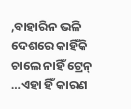,ବାହାରିନ ଭଳି ଦେଶରେ କାହିଁକି ଚାଲେ ନାହିଁ ଟ୍ରେନ୍ …ଏହା ହିଁ କାରଣ